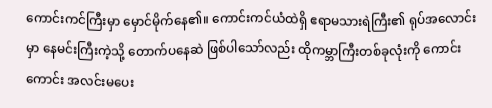ကောင်းကင်ကြီးမှာ မှောင်မိုက်နေ၏။ ကောင်းကင်ယံထဲရှိ ဧရာမသားရဲကြီး၏ ရုပ်အလောင်းမှာ နေမင်းကြီးကဲ့သို့ တောက်ပနေဆဲ ဖြစ်ပါသော်လည်း ထိုကမ္ဘာကြီးတစ်ခုလုံးကို ကောင်းကောင်း အလင်းမပေး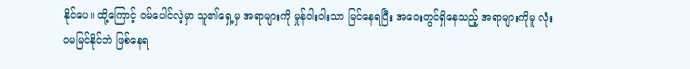နိုင်ပေ။ ထို့ကြောင့် ဝမ်ပေါင်လဲ့မှာ သူ၏ရှေ့မှ အရာများကို မှုန်ဝါးဝါးသာ မြင်နေရပြီး အဝေးတွင်ရှိနေသည့် အရာများကိုမူ လုံးဝမမြင်နိုင်ဘဲ ဖြစ်နေရ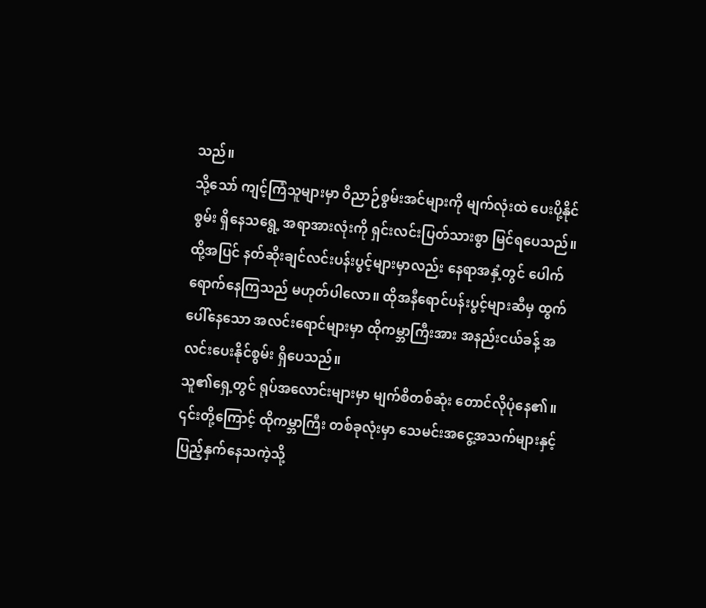သည်။
သို့သော် ကျင့်ကြံသူများမှာ ဝိညာဉ်စွမ်းအင်များကို မျက်လုံးထဲ ပေးပို့နိုင်စွမ်း ရှိနေသရွေ့ အရာအားလုံးကို ရှင်းလင်းပြတ်သားစွာ မြင်ရပေသည်။ ထို့အပြင် နတ်ဆိုးချင်လင်းပန်းပွင့်များမှာလည်း နေရာအနှံ့တွင် ပေါက်ရောက်နေကြသည် မဟုတ်ပါလော။ ထိုအနီရောင်ပန်းပွင့်များဆီမှ ထွက်ပေါ်နေသော အလင်းရောင်များမှာ ထိုကမ္ဘာကြီးအား အနည်းငယ်ခန့် အလင်းပေးနိုင်စွမ်း ရှိပေသည်။
သူ၏ရှေ့တွင် ရုပ်အလောင်းများမှာ မျက်စိတစ်ဆုံး တောင်လိုပုံနေ၏။ ၎င်းတို့ကြောင့် ထိုကမ္ဘာကြီး တစ်ခုလုံးမှာ သေမင်းအငွေ့အသက်များနှင့် ပြည့်နှက်နေသကဲ့သို့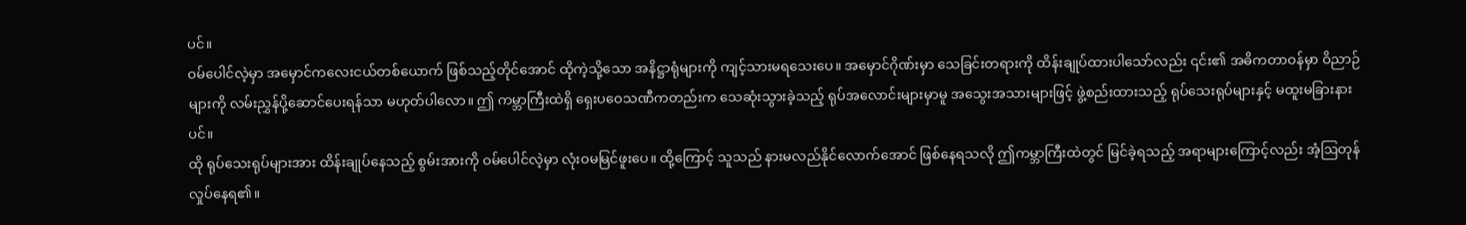ပင်။
ဝမ်ပေါင်လဲ့မှာ အမှောင်ကလေးငယ်တစ်ယောက် ဖြစ်သည့်တိုင်အောင် ထိုကဲ့သို့သော အနိဋ္ဌာရုံများကို ကျင့်သားမရသေးပေ။ အမှောင်ဂိုဏ်းမှာ သေခြင်းတရားကို ထိန်းချုပ်ထားပါသော်လည်း ၎င်း၏ အဓိကတာဝန်မှာ ဝိညာဉ်များကို လမ်းညွှန်ပို့ဆောင်ပေးရန်သာ မဟုတ်ပါလော။ ဤ ကမ္ဘာကြီးထဲရှိ ရှေးပဝေသဏီကတည်းက သေဆုံးသွားခဲ့သည့် ရုပ်အလောင်းများမှာမူ အသွေးအသားများဖြင့် ဖွဲ့စည်းထားသည့် ရုပ်သေးရုပ်များနှင့် မထူးမခြားနားပင်။
ထို ရုပ်သေးရုပ်များအား ထိန်းချုပ်နေသည့် စွမ်းအားကို ဝမ်ပေါင်လဲ့မှာ လုံးဝမမြင်ဖူးပေ။ ထို့ကြောင့် သူသည် နားမလည်နိုင်လောက်အောင် ဖြစ်နေရသလို ဤကမ္ဘာကြီးထဲတွင် မြင်ခဲ့ရသည့် အရာများကြောင့်လည်း အံ့ဩတုန်လှုပ်နေရ၏။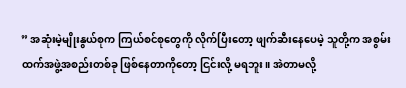” အဆုံးမဲ့မျိုးနွယ်စုက ကြယ်စင်စုတွေကို လိုက်ပြီးတော့ ဖျက်ဆီးနေပေမဲ့ သူတို့က အစွမ်းထက်အဖွဲ့အစည်းတစ်ခု ဖြစ်နေတာကိုတော့ ငြင်းလို့ မရဘူး။ အဲတာမလို့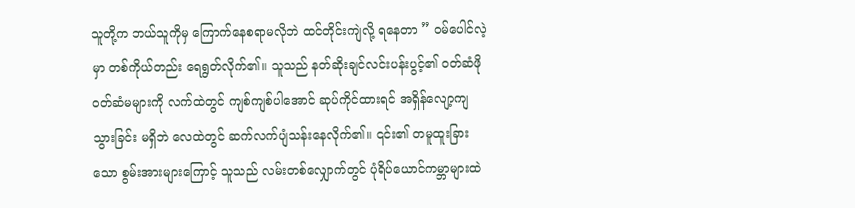သူတို့က ဘယ်သူကိုမှ ကြောက်နေစရာမလိုဘဲ ထင်တိုင်းကျဲလို့ ရနေတာ ” ဝမ်ပေါင်လဲ့မှာ တစ်ကိုယ်တည်း ရေရွတ်လိုက်၏။ သူသည် နတ်ဆိုးချင်လင်းပန်းပွင့်၏ ဝတ်ဆံဖို ဝတ်ဆံမများကို လက်ထဲတွင် ကျစ်ကျစ်ပါအောင် ဆုပ်ကိုင်ထားရင် အရှိန်လျော့ကျသွားခြင်း မရှိဘဲ လေထဲတွင် ဆက်လက်ပျံသန်းနေလိုက်၏။ ၎င်း၏ တမူထူးခြားသော စွမ်းအားများကြောင့် သူသည် လမ်းတစ်လျှောက်တွင် ပုံရိပ်ယောင်ကမ္ဘာများထဲ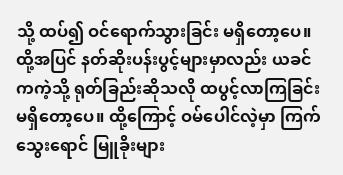သို့ ထပ်၍ ဝင်ရောက်သွားခြင်း မရှိတော့ပေ။
ထို့အပြင် နတ်ဆိုးပန်းပွင့်များမှာလည်း ယခင်ကကဲ့သို့ ရုတ်ခြည်းဆိုသလို ထပွင့်လာကြခြင်း မရှိတော့ပေ။ ထို့ကြောင့် ဝမ်ပေါင်လဲ့မှာ ကြက်သွေးရောင် မြူခိုးများ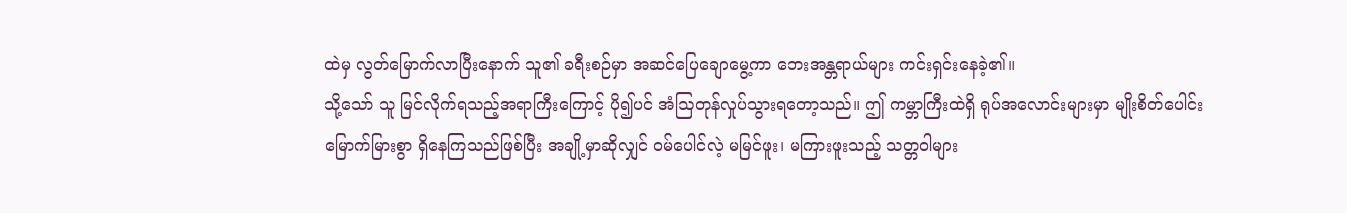ထဲမှ လွတ်မြောက်လာပြီးနောက် သူ၏ ခရီးစဉ်မှာ အဆင်ပြေချောမွေ့ကာ ဘေးအန္တရာယ်များ ကင်းရှင်းနေခဲ့၏။
သို့သော် သူ မြင်လိုက်ရသည့်အရာကြီးကြောင့် ပို၍ပင် အံဩတုန်လှုပ်သွားရတော့သည်။ ဤ ကမ္ဘာကြီးထဲရှိ ရုပ်အလောင်းများမှာ မျိုးစိတ်ပေါင်းမြောက်မြားစွာ ရှိနေကြသည်ဖြစ်ပြီး အချို့မှာဆိုလျှင် ဝမ်ပေါင်လဲ့ မမြင်ဖူး၊ မကြားဖူးသည့် သတ္တဝါများ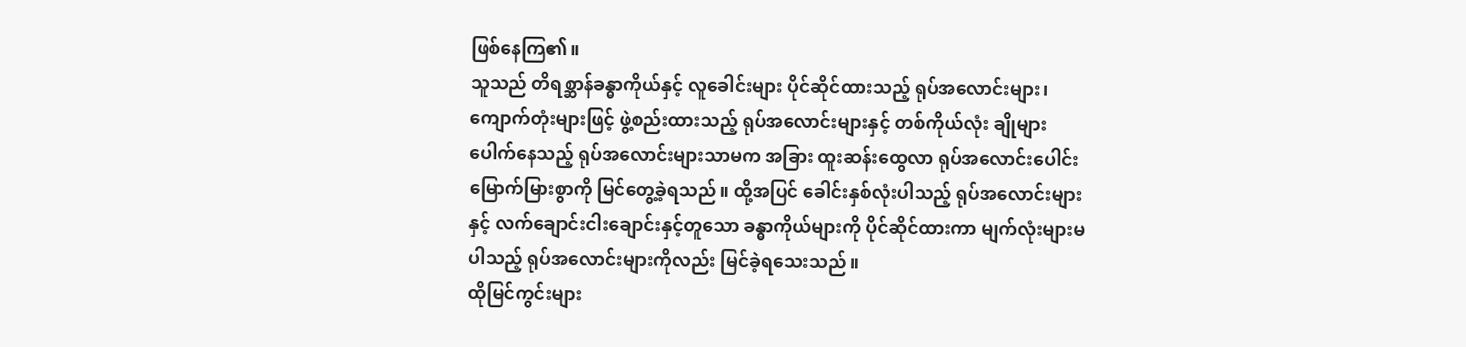ဖြစ်နေကြ၏။
သူသည် တိရစ္ဆာန်ခန္ဓာကိုယ်နှင့် လူခေါင်းများ ပိုင်ဆိုင်ထားသည့် ရုပ်အလောင်းများ၊ ကျောက်တုံးများဖြင့် ဖွဲ့စည်းထားသည့် ရုပ်အလောင်းများနှင့် တစ်ကိုယ်လုံး ချိုများပေါက်နေသည့် ရုပ်အလောင်းများသာမက အခြား ထူးဆန်းထွေလာ ရုပ်အလောင်းပေါင်း မြောက်မြားစွာကို မြင်တွေ့ခဲ့ရသည်။ ထို့အပြင် ခေါင်းနှစ်လုံးပါသည့် ရုပ်အလောင်းများနှင့် လက်ချောင်းငါးချောင်းနှင့်တူသော ခန္ဓာကိုယ်များကို ပိုင်ဆိုင်ထားကာ မျက်လုံးများမပါသည့် ရုပ်အလောင်းများကိုလည်း မြင်ခဲ့ရသေးသည်။
ထိုမြင်ကွင်းများ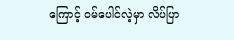ကြောင့် ဝမ်ပေါင်လဲ့မှာ လိပ်ပြာ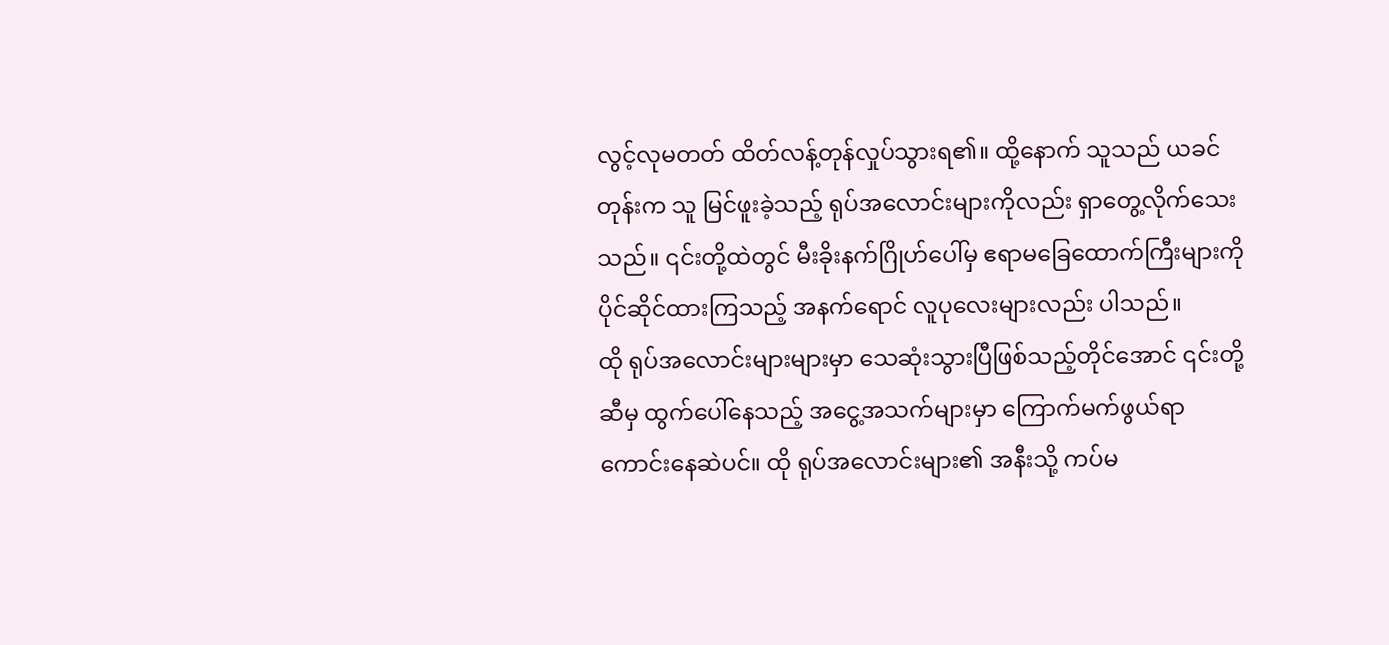လွင့်လုမတတ် ထိတ်လန့်တုန်လှုပ်သွားရ၏။ ထို့နောက် သူသည် ယခင်တုန်းက သူ မြင်ဖူးခဲ့သည့် ရုပ်အလောင်းများကိုလည်း ရှာတွေ့လိုက်သေးသည်။ ၎င်းတို့ထဲတွင် မီးခိုးနက်ဂြိုဟ်ပေါ်မှ ဧရာမခြေထောက်ကြီးများကို ပိုင်ဆိုင်ထားကြသည့် အနက်ရောင် လူပုလေးများလည်း ပါသည်။
ထို ရုပ်အလောင်းများများမှာ သေဆုံးသွားပြီဖြစ်သည့်တိုင်အောင် ၎င်းတို့ဆီမှ ထွက်ပေါ်နေသည့် အငွေ့အသက်များမှာ ကြောက်မက်ဖွယ်ရာကောင်းနေဆဲပင်။ ထို ရုပ်အလောင်းများ၏ အနီးသို့ ကပ်မ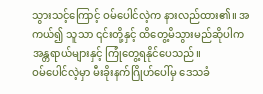သွားသင့်ကြောင့် ဝမ်ပေါင်လဲ့က နားလည်ထား၏။ အကယ်၍ သူသာ ၎င်းတို့နှင့် ထိတွေ့မိသွားမည်ဆိုပါက အန္တရာယ်များနှင့် ကြုံတွေ့ရနိုင်ပေသည်။
ဝမ်ပေါင်လဲ့မှာ မီးခိုးနက်ဂြိုဟ်ပေါ်မှ ဒေသခံ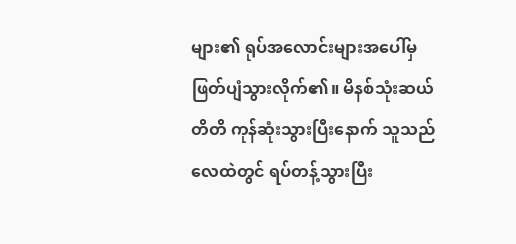များ၏ ရုပ်အလောင်းများအပေါ်မှ ဖြတ်ပျံသွားလိုက်၏။ မိနစ်သုံးဆယ်တိတိ ကုန်ဆုံးသွားပြီးနောက် သူသည် လေထဲတွင် ရပ်တန့်သွားပြီး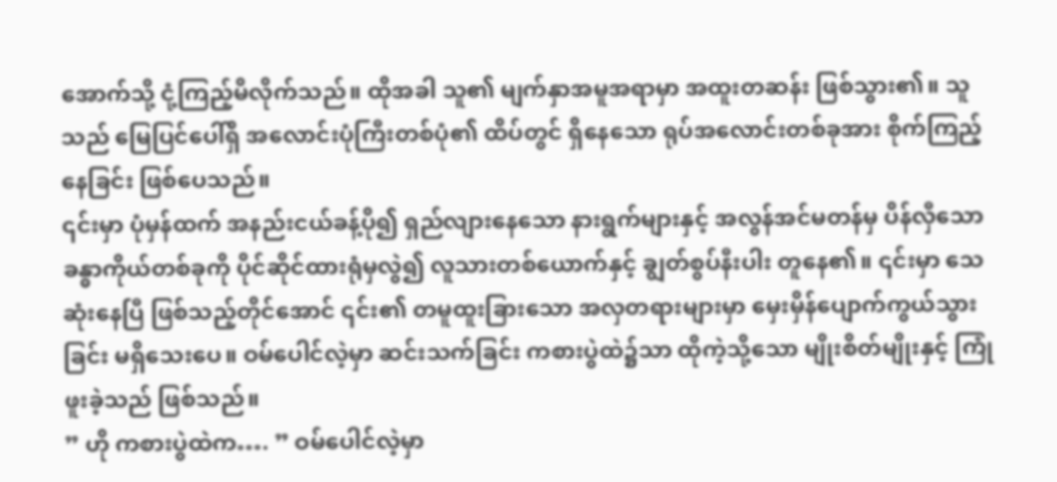အောက်သို့ ငုံ့ကြည့်မိလိုက်သည်။ ထိုအခါ သူ၏ မျက်နှာအမူအရာမှာ အထူးတဆန်း ဖြစ်သွား၏။ သူသည် မြေပြင်ပေါ်ရှိ အလောင်းပုံကြီးတစ်ပုံ၏ ထိပ်တွင် ရှိနေသော ရုပ်အလောင်းတစ်ခုအား စိုက်ကြည့်နေခြင်း ဖြစ်ပေသည်။
၎င်းမှာ ပုံမှန်ထက် အနည်းငယ်ခန့်ပို၍ ရှည်လျားနေသော နားရွက်များနှင့် အလွန်အင်မတန်မှ ပိန်လှီသော ခန္ဓာကိုယ်တစ်ခုကို ပိုင်ဆိုင်ထားရုံမှလွဲ၍ လူသားတစ်ယောက်နှင့် ချွတ်စွပ်နီးပါး တူနေ၏။ ၎င်းမှာ သေဆုံးနေပြီ ဖြစ်သည့်တိုင်အောင် ၎င်း၏ တမူထူးခြားသော အလှတရားများမှာ မှေးမှိန်ပျောက်ကွယ်သွားခြင်း မရှိသေးပေ။ ဝမ်ပေါင်လဲ့မှာ ဆင်းသက်ခြင်း ကစားပွဲထဲ၌သာ ထိုကဲ့သို့သော မျိုးစိတ်မျိုးနှင့် ကြုံဖူးခဲ့သည် ဖြစ်သည်။
” ဟို ကစားပွဲထဲက…. ” ဝမ်ပေါင်လဲ့မှာ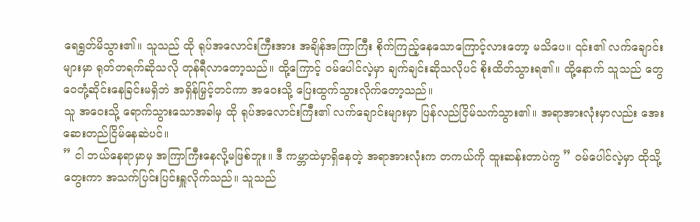ရေရွတ်မိသွား၏။ သူသည် ထို ရုပ်အလောင်းကြီးအား အချိန်အကြာကြီး စိုက်ကြည့်နေသောကြောင့်လားတော့ မသိပေ။ ၎င်း၏ လက်ချောင်းများမှာ ရုတ်တရက်ဆိုသလို တုန်ရီလာတော့သည်။ ထို့ကြောင့် ဝမ်ပေါင်လဲ့မှာ ချက်ချင်းဆိုသလိုပင် စိုးထိတ်သွားရ၏။ ထို့နောက် သူသည် တွေဝေတုံ့ဆိုင်းနေခြင်းမရှိဘဲ အရှိန်မြှင့်တင်ကာ အဝေးသို့ ပြေးထွက်သွားလိုက်တော့သည်။
သူ အဝေးသို့ ရောက်သွားသောအခါမှ ထို ရုပ်အလောင်းကြီး၏ လက်ချောင်းများမှာ ပြန်လည်ငြိမ်သက်သွား၏။ အရာအားလုံးမှာလည်း အေးဆေးတည်ငြိမ်နေဆဲပင်။
” ငါ ဘယ်နေရာမှာမှ အကြာကြီးနေလို့မဖြစ်ဘူး။ ဒီ ကမ္ဘာထဲမှာရှိနေတဲ့ အရာအားလုံးက တကယ်ကို ထူးဆန်းတာပဲကွ ” ဝမ်ပေါင်လဲ့မှာ ထိုသို့တွေးကာ အသက်ပြင်းပြင်းရှူလိုက်သည်။ သူသည်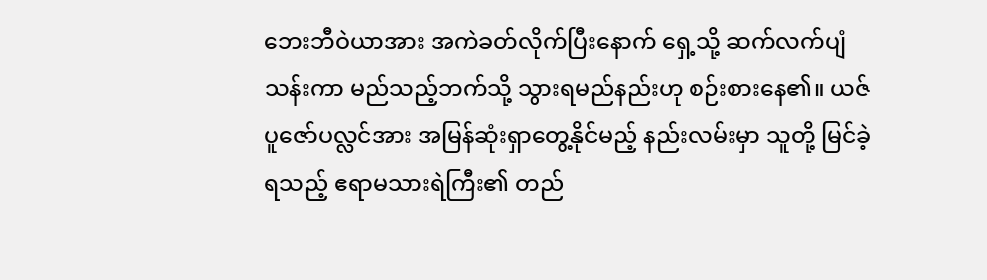ဘေးဘီဝဲယာအား အကဲခတ်လိုက်ပြီးနောက် ရှေ့သို့ ဆက်လက်ပျံသန်းကာ မည်သည့်ဘက်သို့ သွားရမည်နည်းဟု စဉ်းစားနေ၏။ ယဇ်ပူဇော်ပလ္လင်အား အမြန်ဆုံးရှာတွေ့နိုင်မည့် နည်းလမ်းမှာ သူတို့ မြင်ခဲ့ရသည့် ဧရာမသားရဲကြီး၏ တည်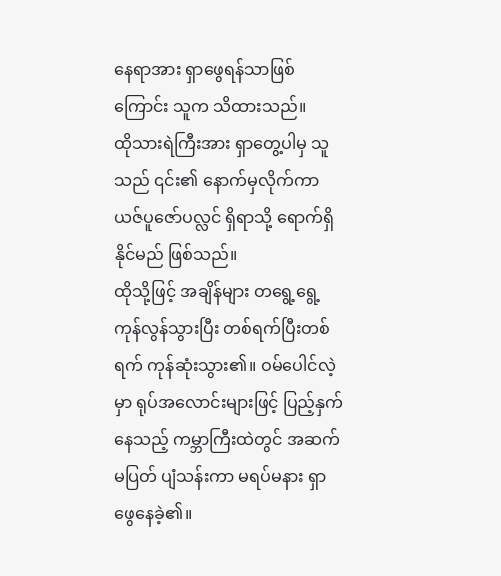နေရာအား ရှာဖွေရန်သာဖြစ်ကြောင်း သူက သိထားသည်။
ထိုသားရဲကြီးအား ရှာတွေ့ပါမှ သူသည် ၎င်း၏ နောက်မှလိုက်ကာ ယဇ်ပူဇော်ပလ္လင် ရှိရာသို့ ရောက်ရှိနိုင်မည် ဖြစ်သည်။
ထိုသို့ဖြင့် အချိန်များ တရွေ့ရွေ့ကုန်လွန်သွားပြီး တစ်ရက်ပြီးတစ်ရက် ကုန်ဆုံးသွား၏။ ဝမ်ပေါင်လဲ့မှာ ရုပ်အလောင်းများဖြင့် ပြည့်နှက်နေသည့် ကမ္ဘာကြီးထဲတွင် အဆက်မပြတ် ပျံသန်းကာ မရပ်မနား ရှာဖွေနေခဲ့၏။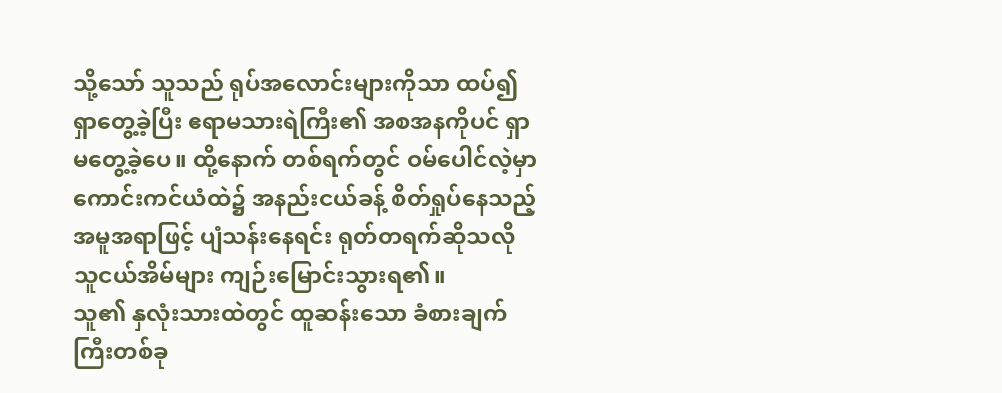သို့သော် သူသည် ရုပ်အလောင်းများကိုသာ ထပ်၍ ရှာတွေ့ခဲ့ပြီး ဧရာမသားရဲကြီး၏ အစအနကိုပင် ရှာမတွေ့ခဲ့ပေ။ ထို့နောက် တစ်ရက်တွင် ဝမ်ပေါင်လဲ့မှာ ကောင်းကင်ယံထဲ၌ အနည်းငယ်ခန့် စိတ်ရှုပ်နေသည့် အမူအရာဖြင့် ပျံသန်းနေရင်း ရုတ်တရက်ဆိုသလို သူငယ်အိမ်များ ကျဉ်းမြောင်းသွားရ၏။
သူ၏ နှလုံးသားထဲတွင် ထူဆန်းသော ခံစားချက်ကြီးတစ်ခု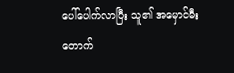ပေါ်ပေါက်လာပြီး သူ၏ အမှောင်မီးတောက်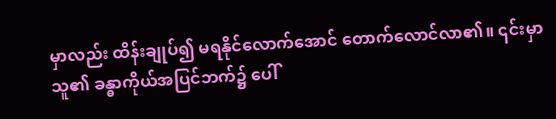မှာလည်း ထိန်းချုပ်၍ မရနိုင်လောက်အောင် တောက်လောင်လာ၏။ ၎င်းမှာ သူ၏ ခန္ဓာကိုယ်အပြင်ဘက်၌ ပေါ်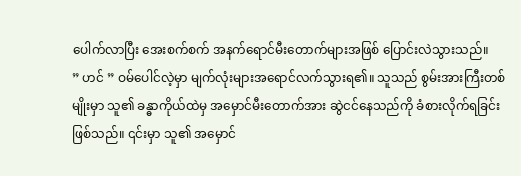ပေါက်လာပြီး အေးစက်စက် အနက်ရောင်မီးတောက်များအဖြစ် ပြောင်းလဲသွားသည်။
” ဟင် ” ဝမ်ပေါင်လဲ့မှာ မျက်လုံးများအရောင်လက်သွားရ၏။ သူသည် စွမ်းအားကြီးတစ်မျိုးမှာ သူ၏ ခန္ဓာကိုယ်ထဲမှ အမှောင်မီးတောက်အား ဆွဲငင်နေသည်ကို ခံစားလိုက်ရခြင်းဖြစ်သည်။ ၎င်းမှာ သူ၏ အမှောင်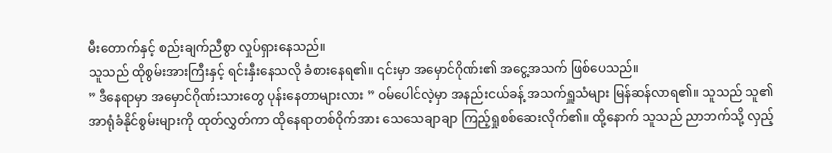မီးတောက်နှင့် စည်းချက်ညီစွာ လှုပ်ရှားနေသည်။
သူသည် ထိုစွမ်းအားကြီးနှင့် ရင်းနှီးနေသလို ခံစားနေရ၏။ ၎င်းမှာ အမှောင်ဂိုဏ်း၏ အငွေ့အသက် ဖြစ်ပေသည်။
” ဒီနေရာမှာ အမှောင်ဂိုဏ်းသားတွေ ပုန်းနေတာများလား ” ဝမ်ပေါင်လဲ့မှာ အနည်းငယ်ခန့် အသက်ရှူသံများ မြန်ဆန်လာရ၏။ သူသည် သူ၏ အာရုံခံနိုင်စွမ်းများကို ထုတ်လွှတ်ကာ ထိုနေရာတစ်ဝိုက်အား သေသေချာချာ ကြည့်ရှုစစ်ဆေးလိုက်၏။ ထို့နောက် သူသည် ညာဘက်သို့ လှည့်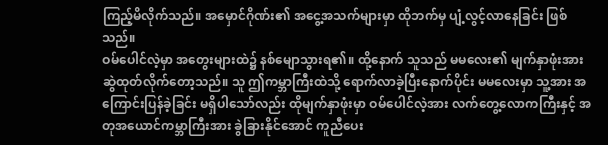ကြည့်မိလိုက်သည်။ အမှောင်ဂိုဏ်း၏ အငွေ့အသက်များမှာ ထိုဘက်မှ ပျံ့လွင့်လာနေခြင်း ဖြစ်သည်။
ဝမ်ပေါင်လဲ့မှာ အတွေးများထဲ၌ နစ်မျောသွားရ၏။ ထို့နောက် သူသည် မမလေး၏ မျက်နှာဖုံးအား ဆွဲထုတ်လိုက်တော့သည်။ သူ ဤကမ္ဘာကြီးထဲသို့ ရောက်လာခဲ့ပြီးနောက်ပိုင်း မမလေးမှာ သူ့အား အကြောင်းပြန်ခဲ့ခြင်း မရှိပါသော်လည်း ထိုမျက်နှာဖုံးမှာ ဝမ်ပေါင်လဲ့အား လက်တွေ့လောကကြီးနှင့် အတုအယောင်ကမ္ဘာကြီးအား ခွဲခြားနိုင်အောင် ကူညီပေး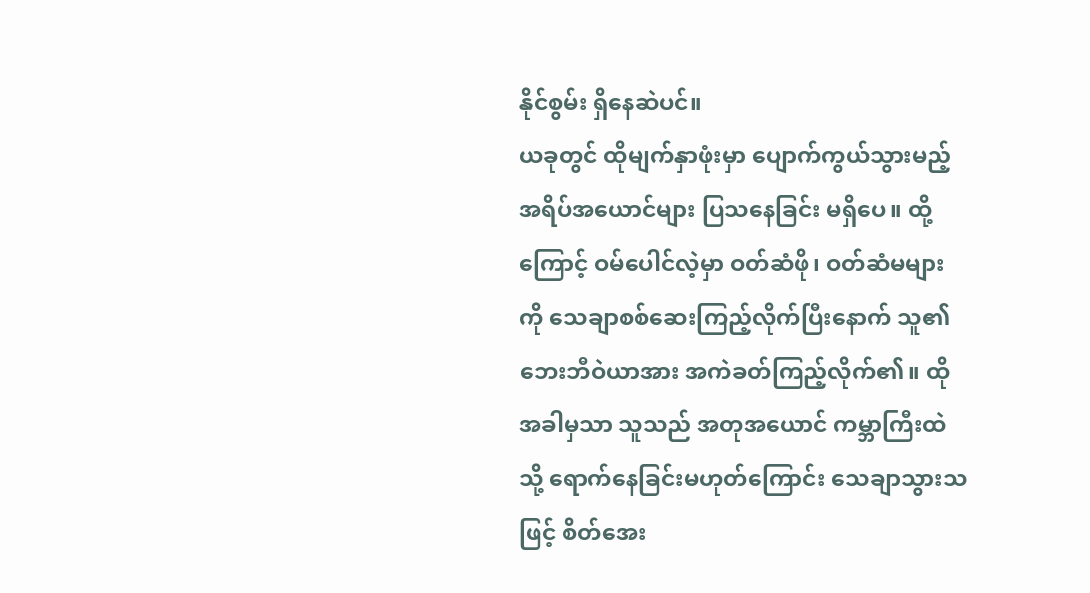နိုင်စွမ်း ရှိနေဆဲပင်။
ယခုတွင် ထိုမျက်နှာဖုံးမှာ ပျောက်ကွယ်သွားမည့် အရိပ်အယောင်များ ပြသနေခြင်း မရှိပေ။ ထို့ကြောင့် ဝမ်ပေါင်လဲ့မှာ ဝတ်ဆံဖို၊ ဝတ်ဆံမများကို သေချာစစ်ဆေးကြည့်လိုက်ပြီးနောက် သူ၏ ဘေးဘီဝဲယာအား အကဲခတ်ကြည့်လိုက်၏။ ထိုအခါမှသာ သူသည် အတုအယောင် ကမ္ဘာကြီးထဲသို့ ရောက်နေခြင်းမဟုတ်ကြောင်း သေချာသွားသဖြင့် စိတ်အေး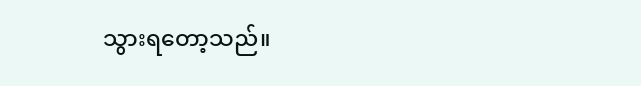သွားရတော့သည်။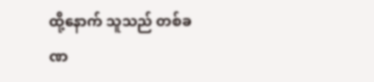ထို့နောက် သူသည် တစ်ခဏ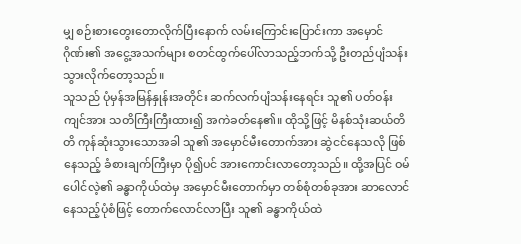မျှ စဉ်းစားတွေးတောလိုက်ပြီးနောက် လမ်းကြောင်းပြောင်းကာ အမှောင်ဂိုဏ်း၏ အငွေ့အသက်များ စတင်ထွက်ပေါ်လာသည့်ဘက်သို့ ဦးတည်ပျံသန်းသွားလိုက်တော့သည်။
သူသည် ပုံမှန်အမြန်နှုန်းအတိုင်း ဆက်လက်ပျံသန်းနေရင်း သူ၏ ပတ်ဝန်းကျင်အား သတိကြီးကြီးထား၍ အကဲခတ်နေ၏။ ထိုသို့ဖြင့် မိနစ်သုံးဆယ်တိတိ ကုန်ဆုံးသွားသောအခါ သူ၏ အမှောင်မီးတောက်အား ဆွဲငင်နေသလို ဖြစ်နေသည့် ခံစားချက်ကြီးမှာ ပို၍ပင် အားကောင်းလာတော့သည်။ ထို့အပြင် ဝမ်ပေါင်လဲ့၏ ခန္ဓာကိုယ်ထဲမှ အမှောင်မီးတောက်မှာ တစ်စုံတစ်ခုအား ဆာလောင်နေသည့်ပုံစံဖြင့် တောက်လောင်လာပြီး သူ၏ ခန္ဓာကိုယ်ထဲ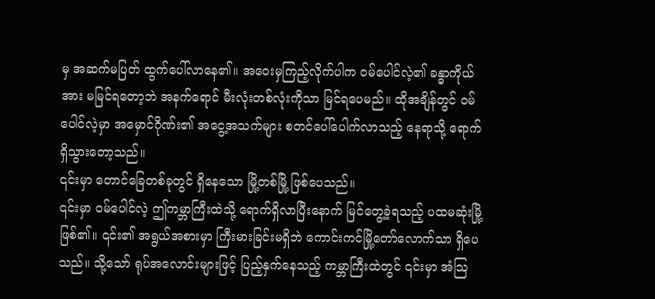မှ အဆက်မပြတ် ထွက်ပေါ်လာနေ၏။ အဝေးမှကြည့်လိုက်ပါက ဝမ်ပေါင်လဲ့၏ ခန္ဓာကိုယ်အား မမြင်ရတော့ဘဲ အနက်ရောင် မီးလုံးတစ်လုံးကိုသာ မြင်ရပေမည်။ ထိုအချိန်တွင် ဝမ်ပေါင်လဲ့မှာ အမှောင်ဂိုဏ်း၏ အငွေ့အသက်များ စတင်ပေါ်ပေါက်လာသည့် နေရာသို့ ရောက်ရှိသွားတော့သည်။
၎င်းမှာ တောင်ခြေတစ်ခုတွင် ရှိနေသော မြို့တစ်မြို့ ဖြစ်ပေသည်။
၎င်းမှာ ဝမ်ပေါင်လဲ့ ဤကမ္ဘာကြီးထဲသို့ ရောက်ရှိလာပြီးနောက် မြင်တွေ့ခဲ့ရသည့် ပထမဆုံးမြို့ ဖြစ်၏။ ၎င်း၏ အရွယ်အစားမှာ ကြီးမားခြင်းမရှိဘဲ ကောင်းကင်မြို့တော်လောက်သာ ရှိပေသည်။ သို့သော် ရုပ်အလောင်းများဖြင့် ပြည့်နှက်နေသည့် ကမ္ဘာကြီးထဲတွင် ၎င်းမှာ အံသြ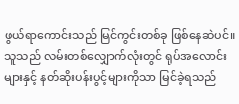ဖွယ်ရာကောင်းသည် မြင်ကွင်းတစ်ခု ဖြစ်နေဆဲပင်။
သူသည် လမ်းတစ်လျှောက်လုံးတွင် ရုပ်အလောင်းများနှင့် နတ်ဆိုးပန်းပွင့်များကိုသာ မြင်ခဲ့ရသည်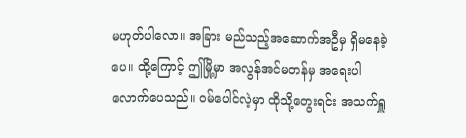မဟုတ်ပါလော။ အခြား မည်သည့်အဆောက်အဦမှ ရှိမနေခဲ့ပေ။ ထို့ကြောင့် ဤမြို့မှာ အလွန်အင်မတန်မှ အရေးပါလောက်ပေသည်။ ဝမ်ပေါင်လဲ့မှာ ထိုသို့တွေးရင်း အသက်ရှူ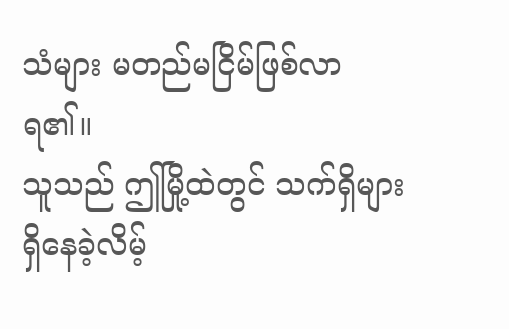သံများ မတည်မငြိမ်ဖြစ်လာရ၏။
သူသည် ဤမြို့ထဲတွင် သက်ရှိများ ရှိနေခဲ့လိမ့်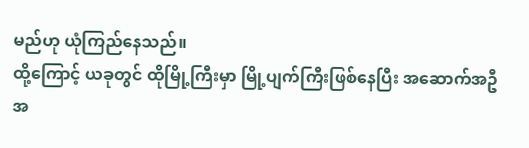မည်ဟု ယုံကြည်နေသည်။
ထို့ကြောင့် ယခုတွင် ထိုမြို့ကြီးမှာ မြို့ပျက်ကြီးဖြစ်နေပြီး အဆောက်အဦ အ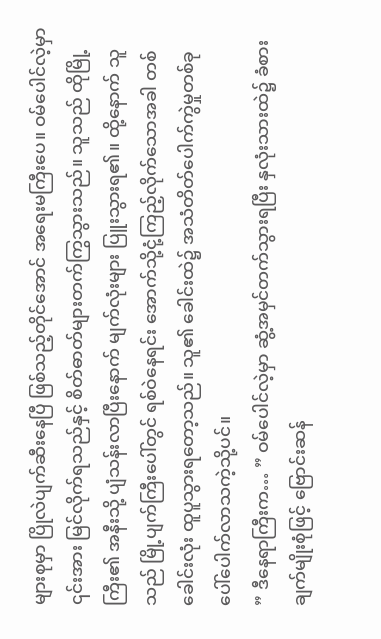များစုမှာ ပြိုလဲပျက်ဆီးနေပြီ ဖြစ်သည့်တိုင်အောင် အရေးမကြီးပေ။ ဝမ်ပေါင်လဲ့မှာ ၎င်းအား မြင်လိုက်ရသည်နှင့် စိတ်ဓာတ်များတက်ကြွသွားသည်။ သူသည် ထိုမြို့ကြီး၏ အနီးသို့ ပျံသန်းလာပြီးနောက် မျက်လုံးများ ပြူးသွားရ၏။ ထို့နောက် သူသည် မြို့ပျက်ကြီးပေါ်တွင် ရစ်ဝဲနေရင်း အောက်သို့ငုံ့ကြည့်လိုက်သောအခါ တစ်ခေါင်းလုံး ထူပူသွားရတော့သည်။ သူ၏ ခေါင်းထဲ၌ အသံတိတ်ပေါက်ကွဲမှုတစ်ခု ပေါ်ပေါက်လာသကဲ့သို့ပင်။
” ဒီနေရာကြီးက… ” ဝမ်ပေါင်လဲ့မှာ ဆွံ့အမှင်တက်သွားရပြီး နှလုံးသားထဲ၌ ခံစားချက်မျိုးစုံဖြင့် ဗြောင်းဆန်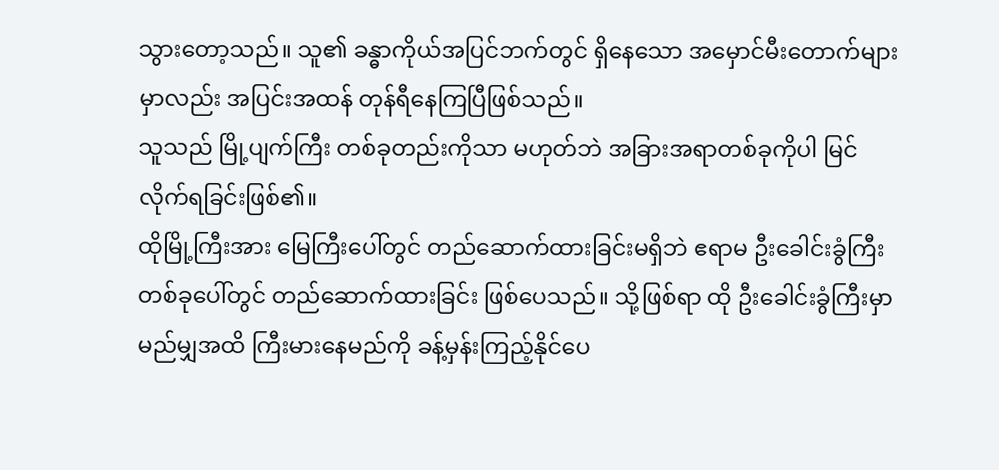သွားတော့သည်။ သူ၏ ခန္ဓာကိုယ်အပြင်ဘက်တွင် ရှိနေသော အမှောင်မီးတောက်များမှာလည်း အပြင်းအထန် တုန်ရီနေကြပြီဖြစ်သည်။
သူသည် မြို့ပျက်ကြီး တစ်ခုတည်းကိုသာ မဟုတ်ဘဲ အခြားအရာတစ်ခုကိုပါ မြင်လိုက်ရခြင်းဖြစ်၏။
ထိုမြို့ကြီးအား မြေကြီးပေါ်တွင် တည်ဆောက်ထားခြင်းမရှိဘဲ ဧရာမ ဦးခေါင်းခွံကြီးတစ်ခုပေါ်တွင် တည်ဆောက်ထားခြင်း ဖြစ်ပေသည်။ သို့ဖြစ်ရာ ထို ဦးခေါင်းခွံကြီးမှာ မည်မျှအထိ ကြီးမားနေမည်ကို ခန့်မှန်းကြည့်နိုင်ပေ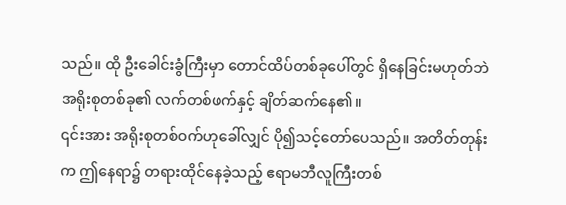သည်။ ထို ဦးခေါင်းခွံကြီးမှာ တောင်ထိပ်တစ်ခုပေါ်တွင် ရှိနေခြင်းမဟုတ်ဘဲ အရိုးစုတစ်ခု၏ လက်တစ်ဖက်နှင့် ချိတ်ဆက်နေ၏။
၎င်းအား အရိုးစုတစ်ဝက်ဟုခေါ်လျှင် ပို၍သင့်တော်ပေသည်။ အတိတ်တုန်းက ဤနေရာ၌ တရားထိုင်နေခဲ့သည့် ဧရာမဘီလူကြီးတစ်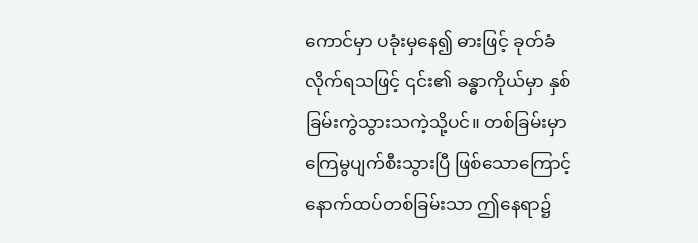ကောင်မှာ ပခုံးမှနေ၍ ဓားဖြင့် ခုတ်ခံလိုက်ရသဖြင့် ၎င်း၏ ခန္ဓာကိုယ်မှာ နှစ်ခြမ်းကွဲသွားသကဲ့သို့ပင်။ တစ်ခြမ်းမှာ ကြေမွပျက်စီးသွားပြီ ဖြစ်သောကြောင့် နောက်ထပ်တစ်ခြမ်းသာ ဤနေရာ၌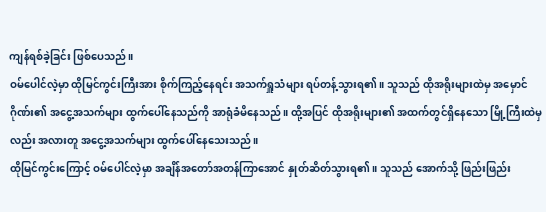ကျန်ရစ်ခဲ့ခြင်း ဖြစ်ပေသည်။
ဝမ်ပေါင်လဲ့မှာ ထိုမြင်ကွင်းကြီးအား စိုက်ကြည့်နေရင်း အသက်ရှူသံများ ရပ်တန့်သွားရ၏။ သူသည် ထိုအရိုးများထဲမှ အမှောင်ဂိုဏ်း၏ အငွေ့အသက်များ ထွက်ပေါ်နေသည်ကို အာရုံခံမိနေသည်။ ထို့အပြင် ထိုအရိုးများ၏ အထက်တွင်ရှိနေသော မြို့ကြီးထဲမှလည်း အလားတူ အငွေ့အသက်များ ထွက်ပေါ်နေသေးသည်။
ထိုမြင်ကွင်းကြောင့် ဝမ်ပေါင်လဲ့မှာ အချိန်အတော်အတန်ကြာအောင် နှုတ်ဆိတ်သွားရ၏။ သူသည် အောက်သို့ ဖြည်းဖြည်း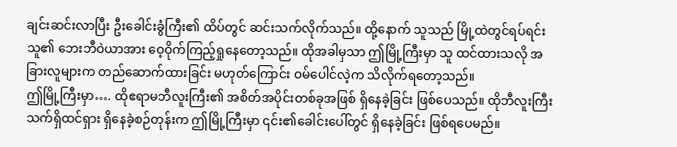ချင်းဆင်းလာပြီး ဦးခေါင်းခွံကြီး၏ ထိပ်တွင် ဆင်းသက်လိုက်သည်။ ထို့နောက် သူသည် မြို့ထဲတွင်ရပ်ရင်း သူ၏ ဘေးဘီဝဲယာအား ဝေ့ဝိုက်ကြည့်ရှုနေတော့သည်။ ထိုအခါမှသာ ဤမြို့ကြီးမှာ သူ ထင်ထားသလို အခြားလူများက တည်ဆောက်ထားခြင်း မဟုတ်ကြောင်း ဝမ်ပေါင်လဲ့က သိလိုက်ရတော့သည်။
ဤမြို့ကြီးမှာ…. ထိုဧရာမဘီလူးကြီး၏ အစိတ်အပိုင်းတစ်ခုအဖြစ် ရှိနေခဲ့ခြင်း ဖြစ်ပေသည်။ ထိုဘီလူးကြီး သက်ရှိထင်ရှား ရှိနေခဲ့စဉ်တုန်းက ဤမြို့ကြီးမှာ ၎င်း၏ခေါင်းပေါ်တွင် ရှိနေခဲ့ခြင်း ဖြစ်ရပေမည်။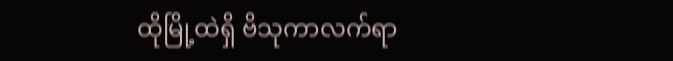ထိုမြို့ထဲရှိ ဗိသုကာလက်ရာ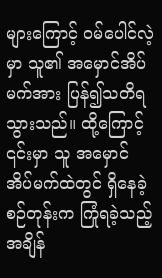များကြောင့် ဝမ်ပေါင်လဲ့မှာ သူ၏ အမှောင်အိပ်မက်အား ပြန်၍သတိရသွားသည်။ ထို့ကြောင့် ၎င်းမှာ သူ အမှောင်အိပ်မက်ထဲတွင် ရှိနေခဲ့စဉ်တုန်းက ကြုံရခဲ့သည့် အချိန်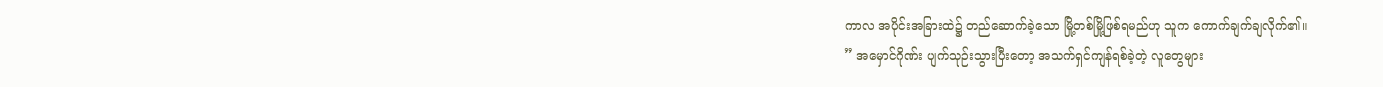ကာလ အပိုင်းအခြားထဲ၌ တည်ဆောက်ခဲ့သော မြို့တစ်မြို့ဖြစ်ရမည်ဟု သူက ကောက်ချက်ချလိုက်၏။
” အမှောင်ဂိုဏ်း ပျက်သုဉ်းသွားပြီးတော့ အသက်ရှင်ကျန်ရစ်ခဲ့တဲ့ လူတွေများ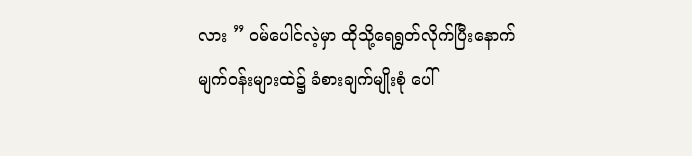လား ” ဝမ်ပေါင်လဲ့မှာ ထိုသို့ရေရွတ်လိုက်ပြီးနောက် မျက်ဝန်းများထဲ၌ ခံစားချက်မျိုးစုံ ပေါ်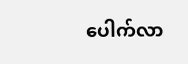ပေါက်လာ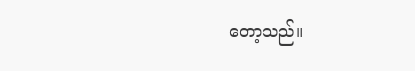တော့သည်။